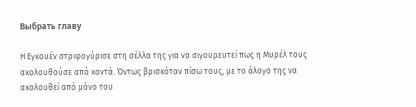Выбрать главу

Η Εγκουέν στριφογύρισε στη σέλλα της για να σιγουρευτεί πως η Μυρέλ τους ακολουθούσε από κοντά. Όντως βρισκόταν πίσω τους, με το άλογο της να ακολουθεί από μόνο του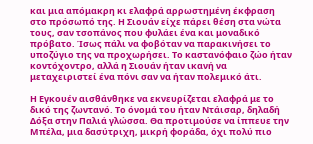και μια απόμακρη κι ελαφρά αρρωστημένη έκφραση στο πρόσωπό της. Η Σιουάν είχε πάρει θέση στα νώτα τους, σαν τσοπάνος που φυλάει ένα και μοναδικό πρόβατο. Ίσως πάλι να φοβόταν να παρακινήσει το υποζύγιο της να προχωρήσει. Το καστανόφαιο ζώο ήταν κοντόχοντρο, αλλά η Σιουάν ήταν ικανή να μεταχειριστεί ένα πόνι σαν να ήταν πολεμικό άτι.

Η Εγκουέν αισθάνθηκε να εκνευρίζεται ελαφρά με το δικό της ζωντανό. Το όνομά του ήταν Ντάισαρ, δηλαδή Δόξα στην Παλιά γλώσσα. Θα προτιμούσε να ίππευε την Μπέλα, μια δασύτριχη, μικρή φοράδα, όχι πολύ πιο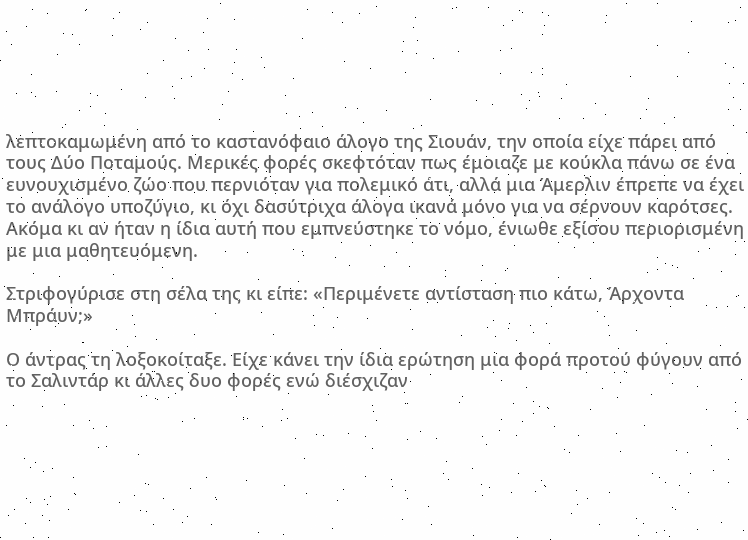λεπτοκαμωμένη από το καστανόφαιο άλογο της Σιουάν, την οποία είχε πάρει από τους Δύο Ποταμούς. Μερικές φορές σκεφτόταν πως έμοιαζε με κούκλα πάνω σε ένα ευνουχισμένο ζώο που περνιόταν για πολεμικό άτι, αλλά μια Άμερλιν έπρεπε να έχει το ανάλογο υποζύγιο, κι όχι δασύτριχα άλογα ικανά μόνο για να σέρνουν καρότσες. Ακόμα κι αν ήταν η ίδια αυτή που εμπνεύστηκε το νόμο, ένιωθε εξίσου περιορισμένη με μια μαθητευόμενη.

Στριφογύρισε στη σέλα της κι είπε: «Περιμένετε αντίσταση πιο κάτω, Άρχοντα Μπράυν;»

Ο άντρας τη λοξοκοίταξε. Είχε κάνει την ίδια ερώτηση μια φορά προτού φύγουν από το Σαλιντάρ κι άλλες δυο φορές ενώ διέσχιζαν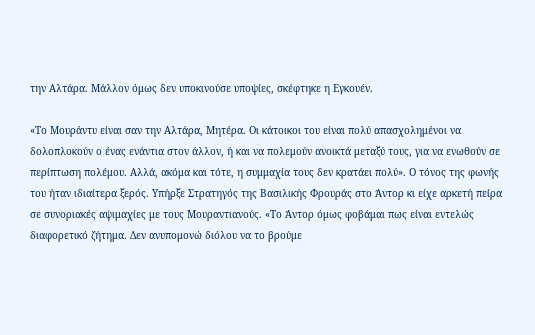την Αλτάρα. Μάλλον όμως δεν υποκινούσε υποψίες, σκέφτηκε η Εγκουέν.

«Το Μουράντυ είναι σαν την Αλτάρα, Μητέρα. Οι κάτοικοι του είναι πολύ απασχολημένοι να δολοπλοκούν ο ένας ενάντια στον άλλον, ή και να πολεμούν ανοικτά μεταξύ τους, για να ενωθούν σε περίπτωση πολέμου. Αλλά, ακόμα και τότε, η συμμαχία τους δεν κρατάει πολύ». Ο τόνος της φωνής του ήταν ιδιαίτερα ξερός. Υπήρξε Στρατηγός της Βασιλικής Φρουράς στο Άντορ κι είχε αρκετή πείρα σε συνοριακές αψιμαχίες με τους Μουραντιανούς. «Το Άντορ όμως φοβάμαι πως είναι εντελώς διαφορετικό ζήτημα. Δεν ανυπομονώ διόλου να το βρούμε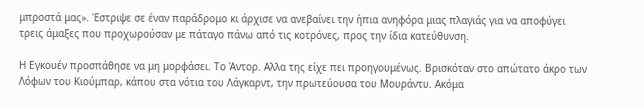μπροστά μας». Έστριψε σε έναν παράδρομο κι άρχισε να ανεβαίνει την ήπια ανηφόρα μιας πλαγιάς για να αποφύγει τρεις άμαξες που προχωρούσαν με πάταγο πάνω από τις κοτρόνες, προς την ίδια κατεύθυνση.

Η Εγκουέν προσπάθησε να μη μορφάσει. Το Άντορ. Αλλα της είχε πει προηγουμένως. Βρισκόταν στο απώτατο άκρο των Λόφων του Κιούμπαρ, κάπου στα νότια του Λάγκαρντ, την πρωτεύουσα του Μουράντυ. Ακόμα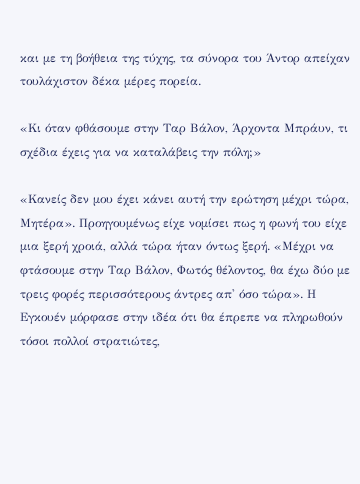και με τη βοήθεια της τύχης, τα σύνορα του Άντορ απείχαν τουλάχιστον δέκα μέρες πορεία.

«Κι όταν φθάσουμε στην Ταρ Βάλον, Άρχοντα Μπράυν, τι σχέδια έχεις για να καταλάβεις την πόλη;»

«Κανείς δεν μου έχει κάνει αυτή την ερώτηση μέχρι τώρα, Μητέρα». Προηγουμένως είχε νομίσει πως η φωνή του είχε μια ξερή χροιά, αλλά τώρα ήταν όντως ξερή. «Μέχρι να φτάσουμε στην Ταρ Βάλον, Φωτός θέλοντος, θα έχω δύο με τρεις φορές περισσότερους άντρες απ' όσο τώρα». Η Εγκουέν μόρφασε στην ιδέα ότι θα έπρεπε να πληρωθούν τόσοι πολλοί στρατιώτες,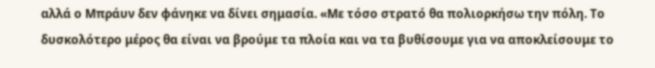αλλά ο Μπράυν δεν φάνηκε να δίνει σημασία. «Με τόσο στρατό θα πολιορκήσω την πόλη. Το δυσκολότερο μέρος θα είναι να βρούμε τα πλοία και να τα βυθίσουμε για να αποκλείσουμε το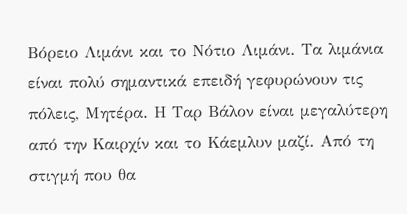Βόρειο Λιμάνι και το Νότιο Λιμάνι. Τα λιμάνια είναι πολύ σημαντικά επειδή γεφυρώνουν τις πόλεις, Μητέρα. Η Ταρ Βάλον είναι μεγαλύτερη από την Καιρχίν και το Κάεμλυν μαζί. Από τη στιγμή που θα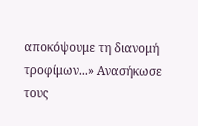αποκόψουμε τη διανομή τροφίμων...» Ανασήκωσε τους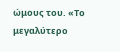ώμους του. «Το μεγαλύτερο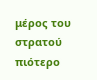μέρος του στρατού πιότερο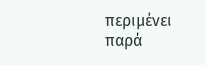περιμένει παρά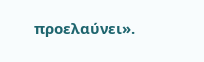προελαύνει».